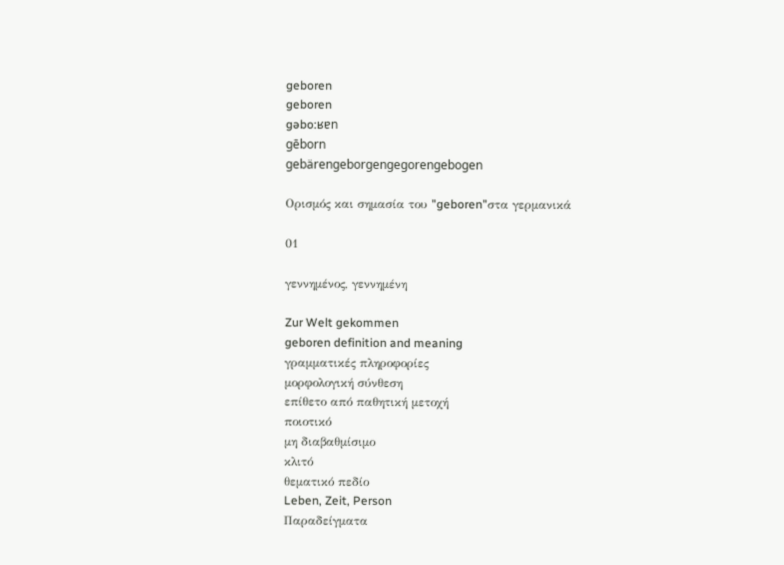geboren
geboren
gəbo:ʁɐn
gēborn
gebärengeborgengegorengebogen

Ορισμός και σημασία του "geboren"στα γερμανικά

01

γεννημένος, γεννημένη

Zur Welt gekommen
geboren definition and meaning
γραμματικές πληροφορίες
μορφολογική σύνθεση
επίθετο από παθητική μετοχή
ποιοτικό
μη διαβαθμίσιμο
κλιτό
θεματικό πεδίο
Leben, Zeit, Person
Παραδείγματα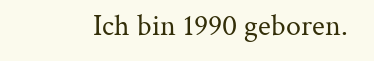Ich bin 1990 geboren.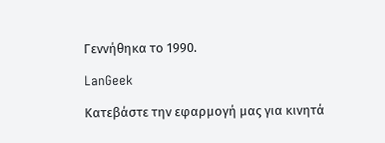Γεννήθηκα το 1990.

LanGeek

Κατεβάστε την εφαρμογή μας για κινητά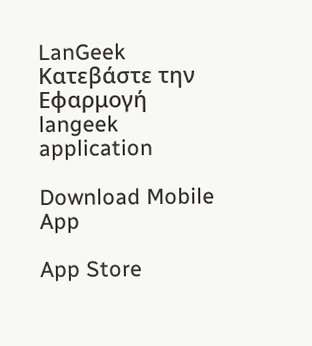LanGeek
Κατεβάστε την Εφαρμογή
langeek application

Download Mobile App

App Store